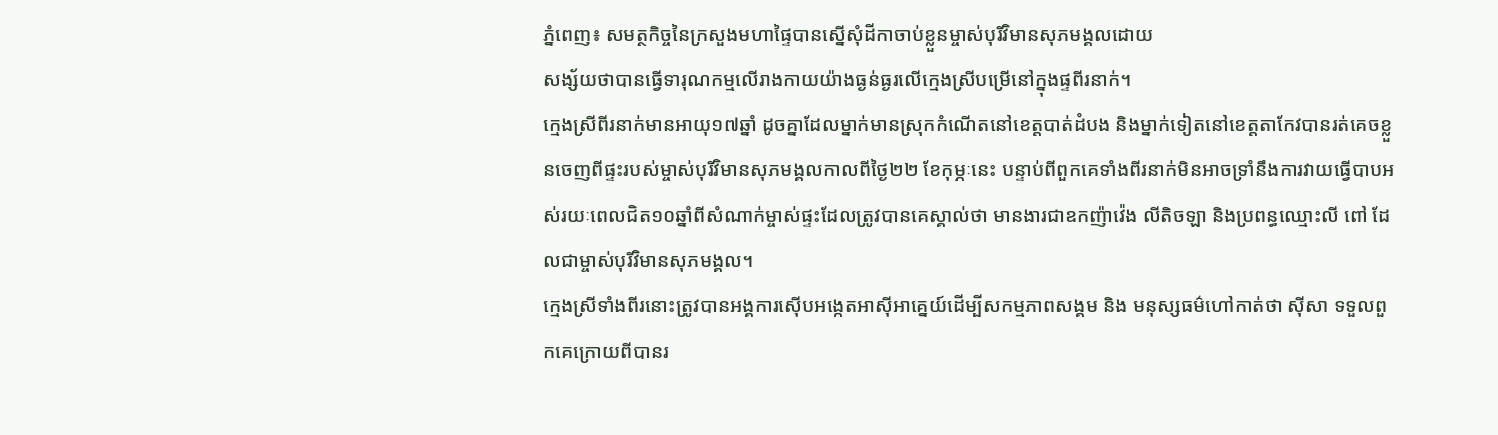ភ្នំពេញ៖ សមត្ថកិច្ចនៃក្រសួងមហាផ្ទៃបានស្នើសុំដីកាចាប់ខ្លួនម្ចាស់បុរីវិមានសុភមង្គលដោយ
សង្ស័យថាបានធ្វើទារុណកម្មលើរាងកាយយ៉ាងធ្ងន់ធ្ងរលើក្មេងស្រីបម្រើនៅក្នុងផ្ទពីរនាក់។
ក្មេងស្រីពីរនាក់មានអាយុ១៧ឆ្នាំ ដូចគ្នាដែលម្នាក់មានស្រុកកំណើតនៅខេត្តបាត់ដំបង និងម្នាក់ទៀតនៅខេត្តតាកែវបានរត់គេចខ្លួនចេញពីផ្ទះរបស់ម្ចាស់បុរីវិមានសុភមង្គលកាលពីថ្ងៃ២២ ខែកុម្ភៈនេះ បន្ទាប់ពីពួកគេទាំងពីរនាក់មិនអាចទ្រាំនឹងការវាយធ្វើបាបអស់រយៈពេលជិត១០ឆ្នាំពីសំណាក់ម្ចាស់ផ្ទះដែលត្រូវបានគេស្គាល់ថា មានងារជាឧកញ៉ាវ៉េង លីតិចឡា និងប្រពន្ធឈ្មោះលី ពៅ ដែលជាម្ចាស់បុរីវិមានសុភមង្គល។
ក្មេងស្រីទាំងពីរនោះត្រូវបានអង្គការស៊ើបអង្កេតអាស៊ីអាគ្នេយ៍ដើម្បីសកម្មភាពសង្គម និង មនុស្សធម៌ហៅកាត់ថា ស៊ីសា ទទួលពួកគេក្រោយពីបានរ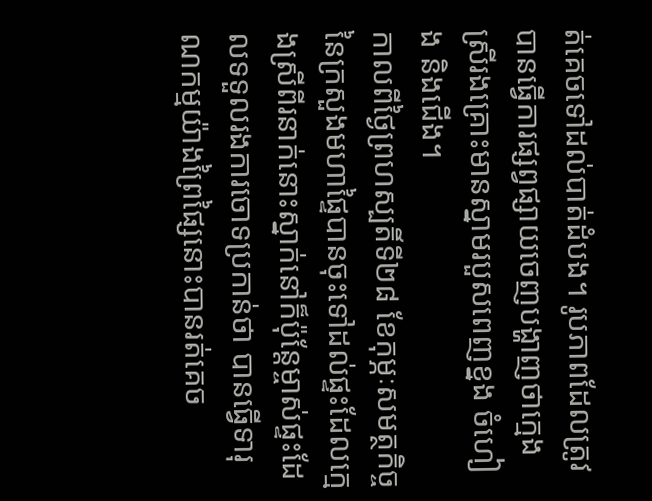ត់គេចទៅដល់បាត់ដំបង។ រូបភាពដែលត្រូវបានធ្វើការផ្សព្វផ្សាយចេញបង្ហាញថាក្មេងស្រីរងគ្រោះមានស្នាមរបួសពេញខ្នង ចំហៀង និងជើង។
កាលពីថ្ងៃព្រហស្បតិ៍ទី២៨ ខែកុម្ភៈសមត្ថកិច្ចនៃក្រសួងមហាផ្ទៃបានចុះទៅដល់ផ្ទះដែលក្មេងស្រីពីរនាក់នោះស្នាក់នៅក៏ប៉ុន្តែម្ចាស់ផ្ទះដែលទទួលរងការចោទប្រកាន់ថា បានធ្វើទារុណកម្មយ៉ាងព្រៃផ្សៃនោះបានរត់គេច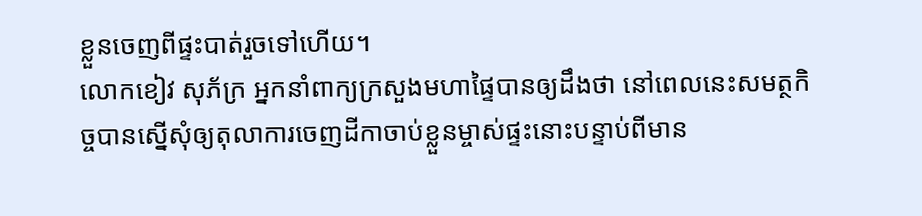ខ្លួនចេញពីផ្ទះបាត់រួចទៅហើយ។
លោកខៀវ សុភ័ក្រ អ្នកនាំពាក្យក្រសួងមហាផ្ទៃបានឲ្យដឹងថា នៅពេលនេះសមត្ថកិច្ចបានស្នើសុំឲ្យតុលាការចេញដីកាចាប់ខ្លួនម្ចាស់ផ្ទះនោះបន្ទាប់ពីមាន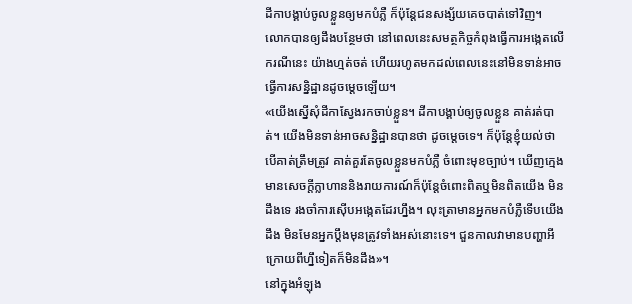ដីកាបង្គាប់ចូលខ្លួនឲ្យមកបំភ្លឺ ក៏ប៉ុន្តែជនសង្ស័យគេចបាត់ទៅវិញ។
លោកបានឲ្យដឹងបន្ថែមថា នៅពេលនេះសមត្ថកិច្ចកំពុងធ្វើការអង្កេតលើករណីនេះ យ៉ាងហ្មត់ចត់ ហើយរហូតមកដល់ពេលនេះនៅមិនទាន់អាចធ្វើការសនិ្នដ្ឋានដូចម្តេចឡើយ។
«យើងស្នើសុំដីកាស្វែងរកចាប់ខ្លួន។ ដីកាបង្គាប់ឲ្យចូលខ្លួន គាត់រត់បាត់។ យើងមិនទាន់អាចសន្និដ្ឋានបានថា ដូចម្តេចទេ។ ក៏ប៉ុន្តែខ្ញុំយល់ថា បើគាត់ត្រឹមត្រូវ គាត់គួរតែចូលខ្លួនមកបំភ្លឺ ចំពោះមុខច្បាប់។ ឃើញក្មេងមានសេចក្តីក្លាហាននិងរាយការណ៍ក៏ប៉ុន្តែចំពោះពិតឬមិនពិតយើង មិនដឹងទេ រងចាំការស៊ើបអង្កេតដែរហ្នឹង។ លុះត្រាមានអ្នកមកបំភ្លឺទើបយើងដឹង មិនមែនអ្នកប្តឹងមុនត្រូវទាំងអស់នោះទេ។ ជួនកាលវាមានបញ្ហាអីក្រោយពីហ្នឹទៀតក៏មិនដឹង»។
នៅក្នុងអំឡុង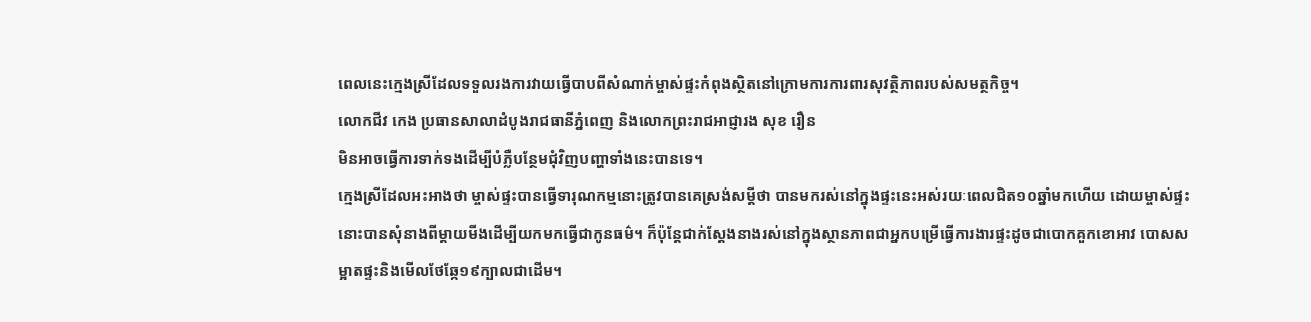ពេលនេះក្មេងស្រីដែលទទួលរងការវាយធ្វើបាបពីសំណាក់ម្ចាស់ផ្ទះកំពុងស្ថិតនៅក្រោមការការពារសុវត្ថិភាពរបស់សមត្ថកិច្ច។
លោកជីវ កេង ប្រធានសាលាដំបូងរាជធានីភ្នំពេញ និងលោកព្រះរាជអាជ្ញារង សុខ រឿន
មិនអាចធ្វើការទាក់ទងដើម្បីបំភ្លឺបន្ថែមជុំវិញបញ្ហាទាំងនេះបានទេ។
ក្មេងស្រីដែលអះអាងថា ម្ចាស់ផ្ទះបានធ្វើទារុណកម្មនោះត្រូវបានគេស្រង់សម្តីថា បានមករស់នៅក្នុងផ្ទះនេះអស់រយៈពេលជិត១០ឆ្នាំមកហើយ ដោយម្ចាស់ផ្ទះនោះបានសុំនាងពីម្តាយមីងដើម្បីយកមកធ្វើជាកូនធម៌។ ក៏ប៉ុន្តែជាក់ស្តែងនាងរស់នៅក្នុងស្ថានភាពជាអ្នកបម្រើធ្វើការងារផ្ទះដូចជាបោកគួកខោអាវ បោសសម្អាតផ្ទះនិងមើលថែឆ្កែ១៩ក្បាលជាដើម។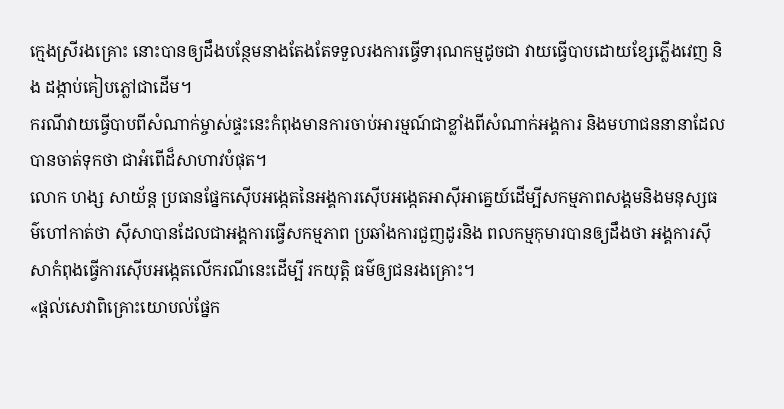ក្មេងស្រីរងគ្រោះ នោះបានឲ្យដឹងបន្ថែមនាងតែងតែទទួលរងការធ្វើទារុណកម្មដូចជា វាយធ្វើបាបដោយខ្សែភ្លើងវេញ និង ដង្កាប់គៀបភ្លៅជាដើម។
ករណីវាយធ្វើបាបពីសំណាក់ម្ចាស់ផ្ទះនេះកំពុងមានការចាប់អារម្មណ៍ជាខ្លាំងពីសំណាក់អង្គការ និងមហាជននានាដែលបានចាត់ទុកថា ជាអំពើដ៏សាហាវបំផុត។
លោក ហង្ស សាយ័ន្ត ប្រធានផ្នែកស៊ើបអង្កេតនៃអង្គការស៊ើបអង្កេតអាស៊ីអាគ្នេយ៍ដើម្បីសកម្មភាពសង្គមនិងមនុស្សធម៌ហៅកាត់ថា ស៊ីសាបានដែលជាអង្គការធ្វើសកម្មភាព ប្រឆាំងការជួញដូរនិង ពលកម្មកុមារបានឲ្យដឹងថា អង្គការស៊ីសាកំពុងធ្វើការស៊ើបអង្កេតលើករណីនេះដើម្បី រកយុត្តិ ធម៌ឲ្យជនរងគ្រោះ។
«ផ្តល់សេវាពិគ្រោះយោបល់ផ្នែក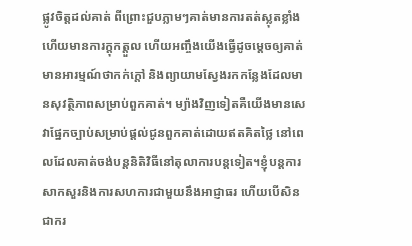ផ្លូវចិត្តដល់គាត់ ពីព្រោះជួបភ្លាមៗគាត់មានការតត់ស្លុតខ្លាំងហើយមានការក្តុកត្តួល ហើយអញ្ចឹងយើងធ្វើដូចម្តេចឲ្យគាត់មានអារម្មណ៍ថាកក់ក្តៅ និងព្យាយាមស្វែងរកកន្លែងដែលមានសុវត្ថិភាពសម្រាប់ពួកគាត់។ ម្យ៉ាងវិញទៀតគឺយើងមានសេវាផ្នែកច្បាប់សម្រាប់ផ្តល់ជូនពួកគាត់ដោយឥតគិតថ្លៃ នៅពេលដែលគាត់ចង់បន្តនិតិវិធីនៅតុលាការបន្តទៀត។ខ្ញុំបន្តការសាកសួរនិងការសហការជាមួយនឹងអាជ្ញាធរ ហើយបើសិនជាករ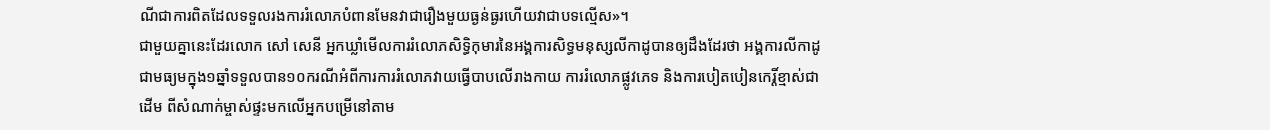ណីជាការពិតដែលទទួលរងការរំលោភបំពានមែនវាជារឿងមួយធ្ងន់ធ្ងរហើយវាជាបទល្មើស»។
ជាមួយគ្នានេះដែរលោក សៅ សេនី អ្នកឃ្លាំមើលការរំលោភសិទ្ធិកុមារនៃអង្គការសិទ្ធមនុស្សលីកាដូបានឲ្យដឹងដែរថា អង្គការលីកាដូជាមធ្យមក្នុង១ឆ្នាំទទួលបាន១០ករណីអំពីការការរំលោភវាយធ្វើបាបលើរាងកាយ ការរំលោភផ្លូវភេទ និងការបៀតបៀនកេរ្តិ៍ខ្មាស់ជាដើម ពីសំណាក់ម្ចាស់ផ្ទះមកលើអ្នកបម្រើនៅតាម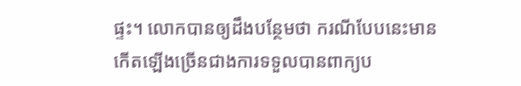ផ្ទះ។ លោកបានឲ្យដឹងបន្ថែមថា ករណីបែបនេះមានកើតឡើងច្រើនជាងការទទួលបានពាក្យប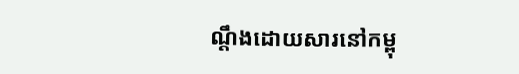ណ្តឹងដោយសារនៅកម្ពុ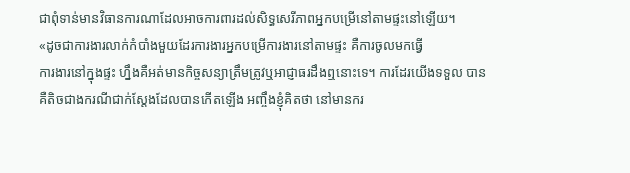ជាពុំទាន់មានវិធានការណាដែលអាចការពារដល់សិទ្ធសេរីភាពអ្នកបម្រើនៅតាមផ្ទះនៅឡើយ។
«ដូចជាការងារលាក់កំបាំងមួយដែរការងារអ្នកបម្រើការងារនៅតាមផ្ទះ គឺការចូលមកធ្វើ
ការងារនៅក្នុងផ្ទះ ហ្នឹងគឺអត់មានកិច្ចសន្យាត្រឹមត្រូវឬអាជ្ញាធរដឹងឮនោះទេ។ ការដែរយើងទទួល បានគឺតិចជាងករណីជាក់ស្តែងដែលបានកើតឡើង អញ្ចឹងខ្ញុំគិតថា នៅមានករ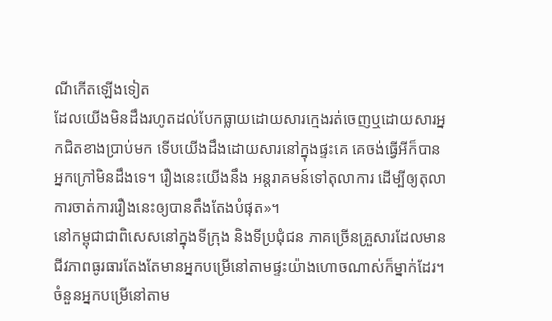ណីកើតឡើងទៀត
ដែលយើងមិនដឹងរហូតដល់បែកធ្លាយដោយសារក្មេងរត់ចេញឬដោយសារអ្នកជិតខាងប្រាប់មក ទើបយើងដឹងដោយសារនៅក្នុងផ្ទះគេ គេចង់ធ្វើអីក៏បាន អ្នកក្រៅមិនដឹងទេ។ រឿងនេះយើងនឹង អន្តរាគមន៍ទៅតុលាការ ដើម្បីឲ្យតុលាការចាត់ការរឿងនេះឲ្យបានតឹងតែងបំផុត»។
នៅកម្ពុជាជាពិសេសនៅក្នុងទីក្រុង និងទីប្រជុំជន ភាគច្រើនគ្រួសារដែលមាន ជីវភាពធូរធារតែងតែមានអ្នកបម្រើនៅតាមផ្ទះយ៉ាងហោចណាស់ក៏ម្នាក់ដែរ។ ចំនួនអ្នកបម្រើនៅតាម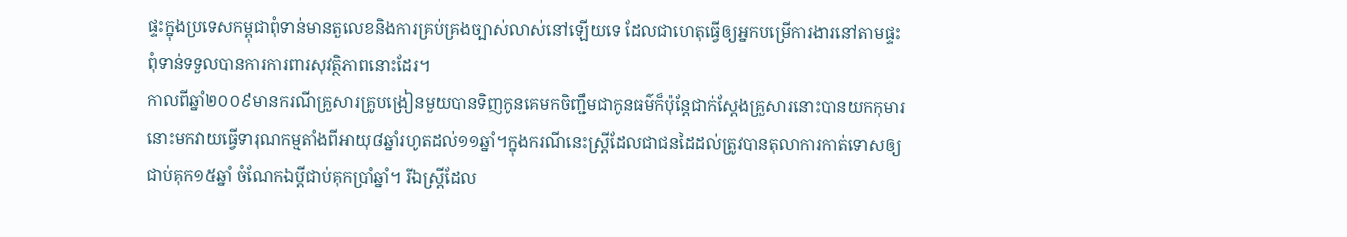ផ្ទះក្នុងប្រទេសកម្ពុជាពុំទាន់មានតួលេខនិងការគ្រប់គ្រងច្បាស់លាស់នៅឡើយទេ ដែលជាហេតុធ្វើឲ្យអ្នកបម្រើការងារនៅតាមផ្ទះពុំទាន់ទទួលបានការការពារសុវត្ថិភាពនោះដែរ។
កាលពីឆ្នាំ២០០៩មានករណីគ្រួសារគ្រូបង្រៀនមួយបានទិញកូនគេមកចិញ្ជឹមជាកូនធម៌ក៏ប៉ុន្តែជាក់ស្តែងគ្រួសារនោះបានយកកុមារនោះមកវាយធ្វើទារុណកម្មតាំងពីអាយុ៨ឆ្នាំរហូតដល់១១ឆ្នាំ។ក្នុងករណីនេះស្ត្រីដែលជាជនដៃដល់ត្រូវបានតុលាការកាត់ទោសឲ្យជាប់គុក១៥ឆ្នាំ ចំណែកឯប្តីជាប់គុកប្រាំឆ្នាំ។ រីឯស្ត្រីដែល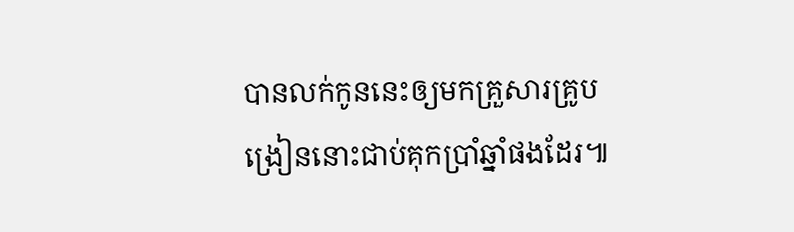បានលក់កូននេះឲ្យមកគ្រួសារគ្រូបង្រៀននោះជាប់គុកប្រាំឆ្នាំផងដែរ៕